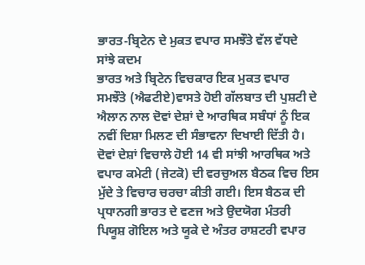ਭਾਰਤ-ਬ੍ਰਿਟੇਨ ਦੇ ਮੁਕਤ ਵਪਾਰ ਸਮਝੌਤੇ ਵੱਲ ਵੱਧਦੇ ਸਾਂਝੇ ਕਦਮ
ਭਾਰਤ ਅਤੇ ਬ੍ਰਿਟੇਨ ਵਿਚਕਾਰ ਇਕ ਮੁਕਤ ਵਪਾਰ ਸਮਝੌਤੇ (ਐਫਟੀਏ)ਵਾਸਤੇ ਹੋਈ ਗੱਲਬਾਤ ਦੀ ਪੁਸ਼ਟੀ ਦੇ ਐਲਾਨ ਨਾਲ ਦੋਵਾਂ ਦੇਸ਼ਾਂ ਦੇ ਆਰਥਿਕ ਸਬੰਧਾਂ ਨੂੰ ਇਕ ਨਵੀਂ ਦਿਸ਼ਾ ਮਿਲਣ ਦੀ ਸੰਭਾਵਨਾ ਦਿਖਾਈ ਦਿੱਤੀ ਹੈ। ਦੋਵਾਂ ਦੇਸ਼ਾਂ ਵਿਚਾਲੇ ਹੋਈ 14 ਵੀ ਸਾਂਝੀ ਆਰਥਿਕ ਅਤੇ ਵਪਾਰ ਕਮੇਟੀ (ਜੇਟਕੋ) ਦੀ ਵਰਚੁਅਲ ਬੈਠਕ ਵਿਚ ਇਸ ਮੁੱਦੇ ਤੇ ਵਿਚਾਰ ਚਰਚਾ ਕੀਤੀ ਗਈ। ਇਸ ਬੈਠਕ ਦੀ ਪ੍ਰਧਾਨਗੀ ਭਾਰਤ ਦੇ ਵਣਜ ਅਤੇ ਉਦਯੋਗ ਮੰਤਰੀ ਪਿਯੂਸ਼ ਗੋਇਲ ਅਤੇ ਯੂਕੇ ਦੇ ਅੰਤਰ ਰਾਸ਼ਟਰੀ ਵਪਾਰ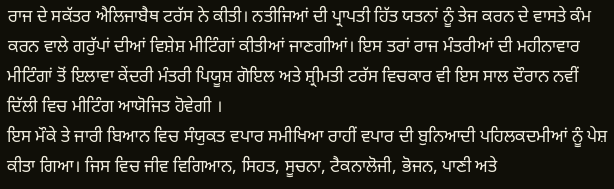ਰਾਜ ਦੇ ਸਕੱਤਰ ਐਲਿਜਾਬੈਥ ਟਰੱਸ ਨੇ ਕੀਤੀ। ਨਤੀਜਿਆਂ ਦੀ ਪ੍ਰਾਪਤੀ ਹਿੱਤ ਯਤਨਾਂ ਨੂੰ ਤੇਜ ਕਰਨ ਦੇ ਵਾਸਤੇ ਕੰਮ ਕਰਨ ਵਾਲੇ ਗਰੁੱਪਾਂ ਦੀਆਂ ਵਿਸ਼ੇਸ਼ ਮੀਟਿੰਗਾਂ ਕੀਤੀਆਂ ਜਾਣਗੀਆਂ। ਇਸ ਤਰਾਂ ਰਾਜ ਮੰਤਰੀਆਂ ਦੀ ਮਹੀਨਾਵਾਰ ਮੀਟਿੰਗਾਂ ਤੋਂ ਇਲਾਵਾ ਕੇਂਦਰੀ ਮੰਤਰੀ ਪਿਯੂਸ਼ ਗੋਇਲ ਅਤੇ ਸ਼੍ਰੀਮਤੀ ਟਰੱਸ ਵਿਚਕਾਰ ਵੀ ਇਸ ਸਾਲ ਦੌਰਾਨ ਨਵੀਂ ਦਿੱਲੀ ਵਿਚ ਮੀਟਿੰਗ ਆਯੋਜਿਤ ਹੋਵੇਗੀ ।
ਇਸ ਮੌਕੇ ਤੇ ਜਾਰੀ ਬਿਆਨ ਵਿਚ ਸੰਯੁਕਤ ਵਪਾਰ ਸਮੀਖਿਆ ਰਾਹੀਂ ਵਪਾਰ ਦੀ ਬੁਨਿਆਦੀ ਪਹਿਲਕਦਮੀਆਂ ਨੂੰ ਪੇਸ਼ ਕੀਤਾ ਗਿਆ। ਜਿਸ ਵਿਚ ਜੀਵ ਵਿਗਿਆਨ, ਸਿਹਤ, ਸੂਚਨਾ, ਟੈਕਨਾਲੋਜੀ, ਭੋਜਨ, ਪਾਣੀ ਅਤੇ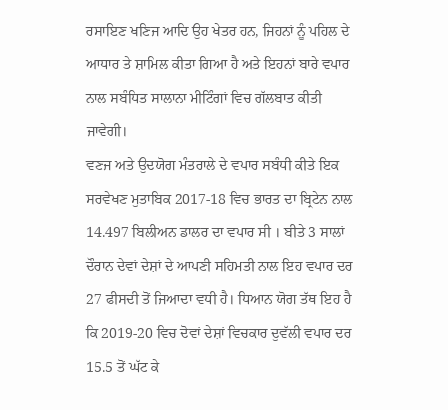ਰਸਾਇਣ ਖਣਿਜ ਆਦਿ ਉਹ ਖੇਤਰ ਹਨ, ਜਿਹਨਾਂ ਨੂੰ ਪਹਿਲ ਦੇ ਆਧਾਰ ਤੇ ਸ਼ਾਮਿਲ ਕੀਤਾ ਗਿਆ ਹੈ ਅਤੇ ਇਹਨਾਂ ਬਾਰੇ ਵਪਾਰ ਨਾਲ ਸਬੰਧਿਤ ਸਾਲਾਨਾ ਮੀਟਿੰਗਾਂ ਵਿਚ ਗੱਲਬਾਤ ਕੀਤੀ ਜਾਵੇਗੀ।
ਵਣਜ ਅਤੇ ਉਦਯੋਗ ਮੰਤਰਾਲੇ ਦੇ ਵਪਾਰ ਸਬੰਧੀ ਕੀਤੇ ਇਕ ਸਰਵੇਖਣ ਮੁਤਾਬਿਕ 2017-18 ਵਿਚ ਭਾਰਤ ਦਾ ਬ੍ਰਿਟੇਨ ਨਾਲ 14.497 ਬਿਲੀਅਨ ਡਾਲਰ ਦਾ ਵਪਾਰ ਸੀ । ਬੀਤੇ 3 ਸਾਲਾਂ ਦੌਰਾਨ ਦੇਵਾਂ ਦੇਸ਼ਾਂ ਦੇ ਆਪਣੀ ਸਹਿਮਤੀ ਨਾਲ ਇਹ ਵਪਾਰ ਦਰ 27 ਫੀਸਦੀ ਤੋਂ ਜਿਆਦਾ ਵਧੀ ਹੈ। ਧਿਆਨ ਯੋਗ ਤੱਥ ਇਹ ਹੈ ਕਿ 2019-20 ਵਿਚ ਦੋਵਾਂ ਦੇਸ਼ਾਂ ਵਿਚਕਾਰ ਦੁਵੱਲੀ ਵਪਾਰ ਦਰ 15.5 ਤੋਂ ਘੱਟ ਕੇ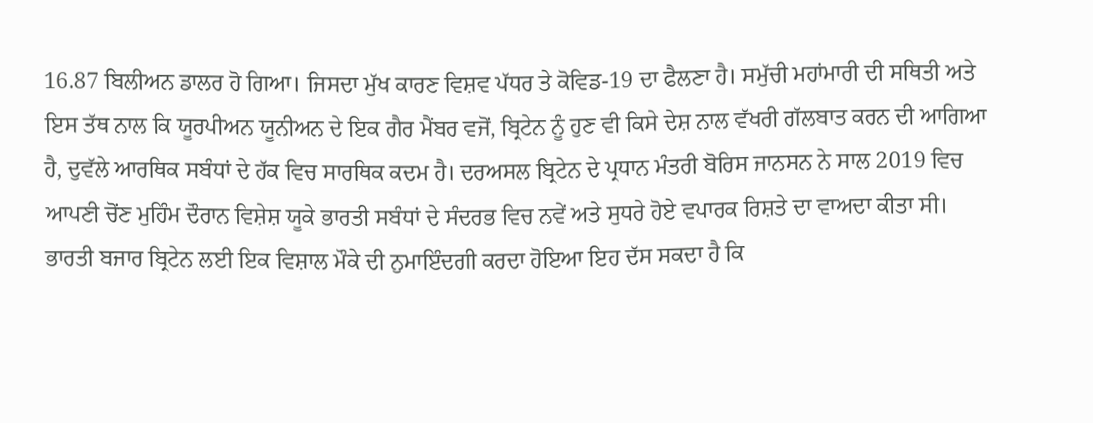16.87 ਬਿਲੀਅਨ ਡਾਲਰ ਹੋ ਗਿਆ। ਜਿਸਦਾ ਮੁੱਖ ਕਾਰਣ ਵਿਸ਼ਵ ਪੱਧਰ ਤੇ ਕੋਵਿਡ-19 ਦਾ ਫੈਲਣਾ ਹੈ। ਸਮੁੱਚੀ ਮਹਾਂਮਾਰੀ ਦੀ ਸਥਿਤੀ ਅਤੇ ਇਸ ਤੱਥ ਨਾਲ ਕਿ ਯੂਰਪੀਅਨ ਯੂਨੀਅਨ ਦੇ ਇਕ ਗੈਰ ਮੈਂਬਰ ਵਜੋਂ, ਬ੍ਰਿਟੇਨ ਨੂੰ ਹੁਣ ਵੀ ਕਿਸੇ ਦੇਸ਼ ਨਾਲ ਵੱਖਰੀ ਗੱਲਬਾਤ ਕਰਨ ਦੀ ਆਗਿਆ ਹੈ, ਦੁਵੱਲੇ ਆਰਥਿਕ ਸਬੰਧਾਂ ਦੇ ਹੱਕ ਵਿਚ ਸਾਰਥਿਕ ਕਦਮ ਹੈ। ਦਰਅਸਲ ਬ੍ਰਿਟੇਨ ਦੇ ਪ੍ਰਧਾਨ ਮੰਤਰੀ ਬੋਰਿਸ ਜਾਨਸਨ ਨੇ ਸਾਲ 2019 ਵਿਚ ਆਪਣੀ ਚੋਂਣ ਮੁਹਿੰਮ ਦੌਰਾਨ ਵਿਸ਼ੇਸ਼ ਯੂਕੇ ਭਾਰਤੀ ਸਬੰਧਾਂ ਦੇ ਸੰਦਰਭ ਵਿਚ ਨਵੇਂ ਅਤੇ ਸੁਧਰੇ ਹੋਏ ਵਪਾਰਕ ਰਿਸ਼ਤੇ ਦਾ ਵਾਅਦਾ ਕੀਤਾ ਸੀ। ਭਾਰਤੀ ਬਜਾਰ ਬ੍ਰਿਟੇਨ ਲਈ ਇਕ ਵਿਸ਼ਾਲ ਮੌਕੇ ਦੀ ਨੁਮਾਇੰਦਗੀ ਕਰਦਾ ਹੋਇਆ ਇਹ ਦੱਸ ਸਕਦਾ ਹੈ ਕਿ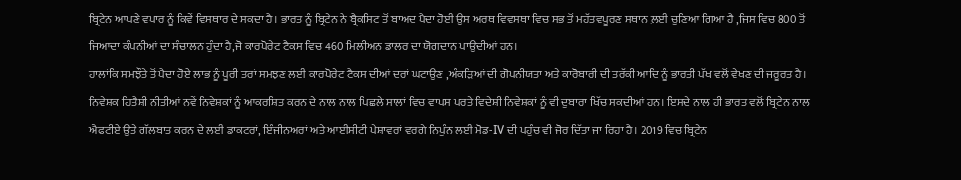ਬ੍ਰਿਟੇਨ ਆਪਣੇ ਵਪਾਰ ਨੂੰ ਕਿਵੇਂ ਵਿਸਥਾਰ ਦੇ ਸਕਦਾ ਹੈ। ਭਾਰਤ ਨੂੰ ਬ੍ਰਿਟੇਨ ਨੇ ਬ੍ਰੈਕਸਿਟ ਤੋਂ ਬਾਅਦ ਪੈਦਾ ਹੋਈ ਉਸ ਅਰਥ ਵਿਵਸਥਾ ਵਿਚ ਸਭ ਤੋਂ ਮਹੱਤਵਪੂਰਣ ਸਥਾਨ ਲ਼ਈ ਚੁਣਿਆ ਗਿਆ ਹੈ ,ਜਿਸ ਵਿਚ 800 ਤੋਂ ਜਿਆਦਾ ਕੰਪਨੀਆਂ ਦਾ ਸੰਚਾਲਨ ਹੁੰਦਾ ਹੈ,ਜੋ ਕਾਰਪੋਰੇਟ ਟੈਕਸ ਵਿਚ 460 ਮਿਲੀਅਨ ਡਾਲਰ ਦਾ ਯੋਗਦਾਨ ਪਾਉਦੀਆਂ ਹਨ।
ਹਾਲਾਂਕਿ ਸਮਝੌਤੇ ਤੋਂ ਪੈਦਾ ਹੋਏ ਲਾਭ ਨੂੰ ਪੂਰੀ ਤਰਾਂ ਸਮਝਣ ਲਈ ਕਾਰਪੋਰੇਟ ਟੈਕਸ ਦੀਆਂ ਦਰਾਂ ਘਟਾਉਣ ,ਅੰਕੜਿਆਂ ਦੀ ਗੋਪਨੀਯਤਾ ਅਤੇ ਕਾਰੋਬਾਰੀ ਦੀ ਤਰੱਕੀ ਆਦਿ ਨੂੰ ਭਾਰਤੀ ਪੱਖ ਵਲੋਂ ਵੇਖਣ ਦੀ ਜਰੂਰਤ ਹੈ। ਨਿਵੇਸ਼ਕ ਹਿਤੈਸ਼ੀ ਨੀਤੀਆਂ ਨਵੇਂ ਨਿਵੇਸ਼ਕਾਂ ਨੂੰ ਆਕਰਸ਼ਿਤ ਕਰਨ ਦੇ ਨਾਲ ਨਾਲ ਪਿਛਲੇ ਸਾਲਾਂ ਵਿਚ ਵਾਪਸ ਪਰਤੇ ਵਿਦੇਸ਼ੀ ਨਿਵੇਸ਼ਕਾਂ ਨੂੰ ਵੀ ਦੁਬਾਰਾ ਖਿੱਚ ਸਕਦੀਆਂ ਹਨ। ਇਸਦੇ ਨਾਲ ਹੀ ਭਾਰਤ ਵਲੋਂ ਬ੍ਰਿਟੇਨ ਨਾਲ ਐਫਟੀਏ ਉਤੇ ਗੱਲਬਾਤ ਕਰਨ ਦੇ ਲਈ ਡਾਕਟਰਾਂ, ਇੰਜੀਨਅਰਾਂ ਅਤੇ ਆਈਸੀਟੀ ਪੇਸ਼ਾਵਰਾਂ ਵਰਗੇ ਨਿਪੁੰਨ ਲਈ ਮੋਡ-IV ਦੀ ਪਹੁੰਚ ਵੀ ਜੋਰ ਦਿੱਤਾ ਜਾ ਰਿਹਾ ਹੈ। 2019 ਵਿਚ ਬ੍ਰਿਟੇਨ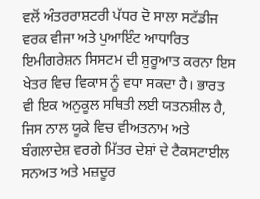ਵਲੋਂ ਅੰਤਰਰਾਸ਼ਟਰੀ ਪੱਧਰ ਦੋ ਸਾਲਾ ਸਟੱਡੀਜ ਵਰਕ ਵੀਜਾ ਅਤੇ ਪੁਆਇੰਟ ਆਧਾਰਿਤ ਇਮੀਗਰੇਸ਼ਨ ਸਿਸਟਮ ਦੀ ਸ਼ੁਰੂਆਤ ਕਰਨਾ ਇਸ ਖੇਤਰ ਵਿਚ ਵਿਕਾਸ ਨੂੰ ਵਧਾ ਸਕਦਾ ਹੈ। ਭਾਰਤ ਵੀ ਇਕ ਅਨੁਕੂਲ ਸਥਿਤੀ ਲਈ ਯਤਨਸ਼ੀਲ ਹੈ, ਜਿਸ ਨਾਲ ਯੂਕੇ ਵਿਚ ਵੀਅਤਨਾਮ ਅਤੇ ਬੰਗਲਾਦੇਸ਼ ਵਰਗੇ ਮਿੱਤਰ ਦੇਸ਼ਾਂ ਦੇ ਟੈਕਸਟਾਈਲ ਸਨਅਤ ਅਤੇ ਮਜ਼ਦੂਰ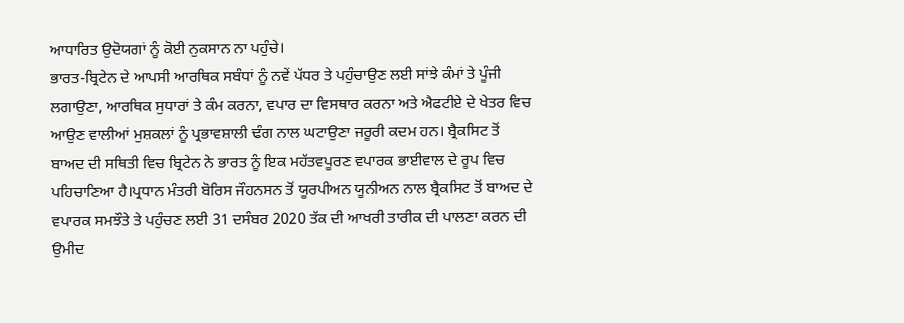ਆਧਾਰਿਤ ਉਦੋਯਗਾਂ ਨੂੰ ਕੋਈ ਨੁਕਸਾਨ ਨਾ ਪਹੁੰਚੇ।
ਭਾਰਤ-ਬ੍ਰਿਟੇਨ ਦੇ ਆਪਸੀ ਆਰਥਿਕ ਸਬੰਧਾਂ ਨੂੰ ਨਵੇਂ ਪੱਧਰ ਤੇ ਪਹੁੰਚਾਉਣ ਲਈ ਸਾਂਝੇ ਕੰਮਾਂ ਤੇ ਪੂੰਜੀ ਲਗਾਉਣਾ, ਆਰਥਿਕ ਸੁਧਾਰਾਂ ਤੇ ਕੰਮ ਕਰਨਾ, ਵਪਾਰ ਦਾ ਵਿਸਥਾਰ ਕਰਨਾ ਅਤੇ ਐਫਟੀਏ ਦੇ ਖੇਤਰ ਵਿਚ ਆਉਣ ਵਾਲੀਆਂ ਮੁਸ਼ਕਲਾਂ ਨੂੰ ਪ੍ਰਭਾਵਸ਼ਾਲੀ ਢੰਗ ਨਾਲ ਘਟਾਉਣਾ ਜਰੂਰੀ ਕਦਮ ਹਨ। ਬ੍ਰੈਕਸਿਟ ਤੋਂ ਬਾਅਦ ਦੀ ਸਥਿਤੀ ਵਿਚ ਬ੍ਰਿਟੇਨ ਨੇ ਭਾਰਤ ਨੂੰ ਇਕ ਮਹੱਤਵਪੂਰਣ ਵਪਾਰਕ ਭਾਈਵਾਲ ਦੇ ਰੂਪ ਵਿਚ ਪਹਿਚਾਣਿਆ ਹੈ।ਪ੍ਰਧਾਨ ਮੰਤਰੀ ਬੋਰਿਸ ਜੌਹਨਸਨ ਤੋਂ ਯੂਰਪੀਅਨ ਯੂਨੀਅਨ ਨਾਲ ਬ੍ਰੈਕਸਿਟ ਤੋਂ ਬਾਅਦ ਦੇ ਵਪਾਰਕ ਸਮਝੌਤੇ ਤੇ ਪਹੁੰਚਣ ਲਈ 31 ਦਸੰਬਰ 2020 ਤੱਕ ਦੀ ਆਖਰੀ ਤਾਰੀਕ ਦੀ ਪਾਲਣਾ ਕਰਨ ਦੀ ਉਮੀਦ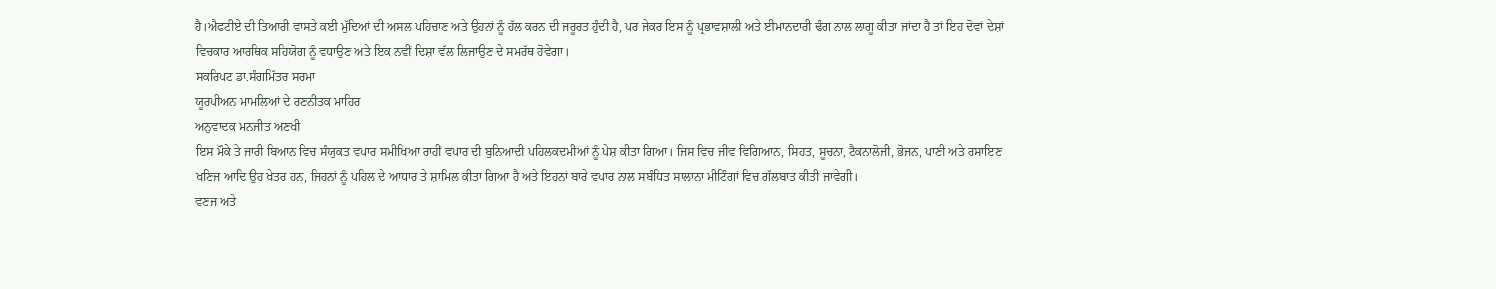ਹੈ।ਐਫਟੀਏ ਦੀ ਤਿਆਰੀ ਵਾਸਤੇ ਕਈ ਮੁੱਦਿਆਂ ਦੀ ਅਸਲ ਪਹਿਚਾਣ ਅਤੇ ਉਹਨਾਂ ਨੂੰ ਹੱਲ ਕਰਨ ਦੀ ਜਰੂਰਤ ਹੁੰਦੀ ਹੈ, ਪਰ ਜੇਕਰ ਇਸ ਨੂੰ ਪ੍ਰਭਾਵਸ਼ਾਲੀ ਅਤੇ ਈਮਾਨਦਾਰੀ ਢੰਗ ਨਾਲ ਲਾਗੂ ਕੀਤਾ ਜਾਂਦਾ ਹੈ ਤਾਂ ਇਹ ਦੋਵਾਂ ਦੇਸ਼ਾਂ ਵਿਚਕਾਰ ਆਰਥਿਕ ਸਹਿਯੋਗ ਨੂੰ ਵਧਾਉਣ ਅਤੇ ਇਕ ਨਵੀਂ ਦਿਸ਼ਾ ਵੱਲ ਲਿਜਾਉਣ ਦੇ ਸਮਰੱਥ ਹੋਵੇਗਾ।
ਸਕਰਿਪਟ ਡਾ.ਸੰਗਮਿੱਤਰ ਸਰਮਾ
ਯੂਰਪੀਅਨ ਮਾਮਲਿਆਂ ਦੇ ਰਣਨੀਤਕ ਮਾਹਿਰ
ਅਨੁਵਾਦਕ ਮਨਜੀਤ ਅਣਖੀ
ਇਸ ਮੌਕੇ ਤੇ ਜਾਰੀ ਬਿਆਨ ਵਿਚ ਸੰਯੁਕਤ ਵਪਾਰ ਸਮੀਖਿਆ ਰਾਹੀਂ ਵਪਾਰ ਦੀ ਬੁਨਿਆਦੀ ਪਹਿਲਕਦਮੀਆਂ ਨੂੰ ਪੇਸ਼ ਕੀਤਾ ਗਿਆ। ਜਿਸ ਵਿਚ ਜੀਵ ਵਿਗਿਆਨ, ਸਿਹਤ, ਸੂਚਨਾ, ਟੈਕਨਾਲੋਜੀ, ਭੋਜਨ, ਪਾਣੀ ਅਤੇ ਰਸਾਇਣ ਖਣਿਜ ਆਦਿ ਉਹ ਖੇਤਰ ਹਨ, ਜਿਹਨਾਂ ਨੂੰ ਪਹਿਲ ਦੇ ਆਧਾਰ ਤੇ ਸ਼ਾਮਿਲ ਕੀਤਾ ਗਿਆ ਹੈ ਅਤੇ ਇਹਨਾਂ ਬਾਰੇ ਵਪਾਰ ਨਾਲ ਸਬੰਧਿਤ ਸਾਲਾਨਾ ਮੀਟਿੰਗਾਂ ਵਿਚ ਗੱਲਬਾਤ ਕੀਤੀ ਜਾਵੇਗੀ।
ਵਣਜ ਅਤੇ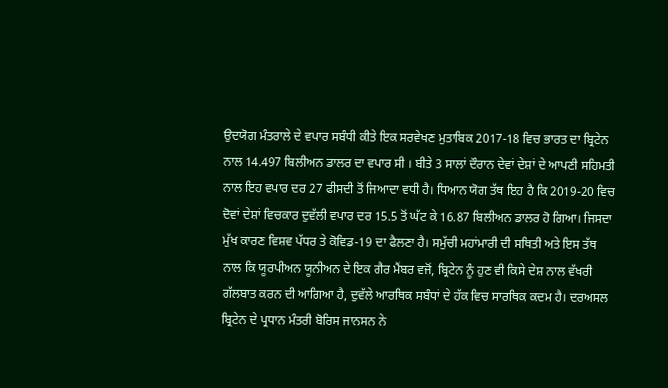ਉਦਯੋਗ ਮੰਤਰਾਲੇ ਦੇ ਵਪਾਰ ਸਬੰਧੀ ਕੀਤੇ ਇਕ ਸਰਵੇਖਣ ਮੁਤਾਬਿਕ 2017-18 ਵਿਚ ਭਾਰਤ ਦਾ ਬ੍ਰਿਟੇਨ ਨਾਲ 14.497 ਬਿਲੀਅਨ ਡਾਲਰ ਦਾ ਵਪਾਰ ਸੀ । ਬੀਤੇ 3 ਸਾਲਾਂ ਦੌਰਾਨ ਦੇਵਾਂ ਦੇਸ਼ਾਂ ਦੇ ਆਪਣੀ ਸਹਿਮਤੀ ਨਾਲ ਇਹ ਵਪਾਰ ਦਰ 27 ਫੀਸਦੀ ਤੋਂ ਜਿਆਦਾ ਵਧੀ ਹੈ। ਧਿਆਨ ਯੋਗ ਤੱਥ ਇਹ ਹੈ ਕਿ 2019-20 ਵਿਚ ਦੋਵਾਂ ਦੇਸ਼ਾਂ ਵਿਚਕਾਰ ਦੁਵੱਲੀ ਵਪਾਰ ਦਰ 15.5 ਤੋਂ ਘੱਟ ਕੇ 16.87 ਬਿਲੀਅਨ ਡਾਲਰ ਹੋ ਗਿਆ। ਜਿਸਦਾ ਮੁੱਖ ਕਾਰਣ ਵਿਸ਼ਵ ਪੱਧਰ ਤੇ ਕੋਵਿਡ-19 ਦਾ ਫੈਲਣਾ ਹੈ। ਸਮੁੱਚੀ ਮਹਾਂਮਾਰੀ ਦੀ ਸਥਿਤੀ ਅਤੇ ਇਸ ਤੱਥ ਨਾਲ ਕਿ ਯੂਰਪੀਅਨ ਯੂਨੀਅਨ ਦੇ ਇਕ ਗੈਰ ਮੈਂਬਰ ਵਜੋਂ, ਬ੍ਰਿਟੇਨ ਨੂੰ ਹੁਣ ਵੀ ਕਿਸੇ ਦੇਸ਼ ਨਾਲ ਵੱਖਰੀ ਗੱਲਬਾਤ ਕਰਨ ਦੀ ਆਗਿਆ ਹੈ, ਦੁਵੱਲੇ ਆਰਥਿਕ ਸਬੰਧਾਂ ਦੇ ਹੱਕ ਵਿਚ ਸਾਰਥਿਕ ਕਦਮ ਹੈ। ਦਰਅਸਲ ਬ੍ਰਿਟੇਨ ਦੇ ਪ੍ਰਧਾਨ ਮੰਤਰੀ ਬੋਰਿਸ ਜਾਨਸਨ ਨੇ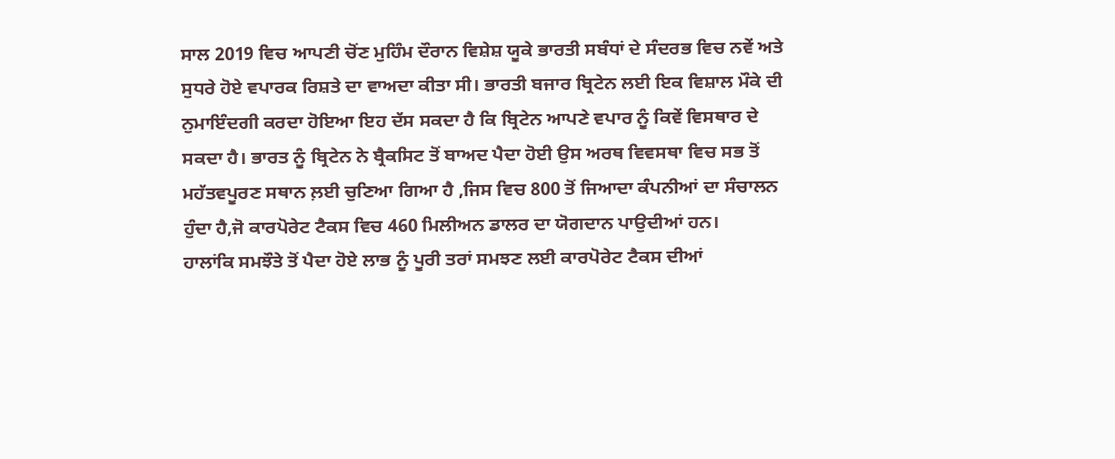ਸਾਲ 2019 ਵਿਚ ਆਪਣੀ ਚੋਂਣ ਮੁਹਿੰਮ ਦੌਰਾਨ ਵਿਸ਼ੇਸ਼ ਯੂਕੇ ਭਾਰਤੀ ਸਬੰਧਾਂ ਦੇ ਸੰਦਰਭ ਵਿਚ ਨਵੇਂ ਅਤੇ ਸੁਧਰੇ ਹੋਏ ਵਪਾਰਕ ਰਿਸ਼ਤੇ ਦਾ ਵਾਅਦਾ ਕੀਤਾ ਸੀ। ਭਾਰਤੀ ਬਜਾਰ ਬ੍ਰਿਟੇਨ ਲਈ ਇਕ ਵਿਸ਼ਾਲ ਮੌਕੇ ਦੀ ਨੁਮਾਇੰਦਗੀ ਕਰਦਾ ਹੋਇਆ ਇਹ ਦੱਸ ਸਕਦਾ ਹੈ ਕਿ ਬ੍ਰਿਟੇਨ ਆਪਣੇ ਵਪਾਰ ਨੂੰ ਕਿਵੇਂ ਵਿਸਥਾਰ ਦੇ ਸਕਦਾ ਹੈ। ਭਾਰਤ ਨੂੰ ਬ੍ਰਿਟੇਨ ਨੇ ਬ੍ਰੈਕਸਿਟ ਤੋਂ ਬਾਅਦ ਪੈਦਾ ਹੋਈ ਉਸ ਅਰਥ ਵਿਵਸਥਾ ਵਿਚ ਸਭ ਤੋਂ ਮਹੱਤਵਪੂਰਣ ਸਥਾਨ ਲ਼ਈ ਚੁਣਿਆ ਗਿਆ ਹੈ ,ਜਿਸ ਵਿਚ 800 ਤੋਂ ਜਿਆਦਾ ਕੰਪਨੀਆਂ ਦਾ ਸੰਚਾਲਨ ਹੁੰਦਾ ਹੈ,ਜੋ ਕਾਰਪੋਰੇਟ ਟੈਕਸ ਵਿਚ 460 ਮਿਲੀਅਨ ਡਾਲਰ ਦਾ ਯੋਗਦਾਨ ਪਾਉਦੀਆਂ ਹਨ।
ਹਾਲਾਂਕਿ ਸਮਝੌਤੇ ਤੋਂ ਪੈਦਾ ਹੋਏ ਲਾਭ ਨੂੰ ਪੂਰੀ ਤਰਾਂ ਸਮਝਣ ਲਈ ਕਾਰਪੋਰੇਟ ਟੈਕਸ ਦੀਆਂ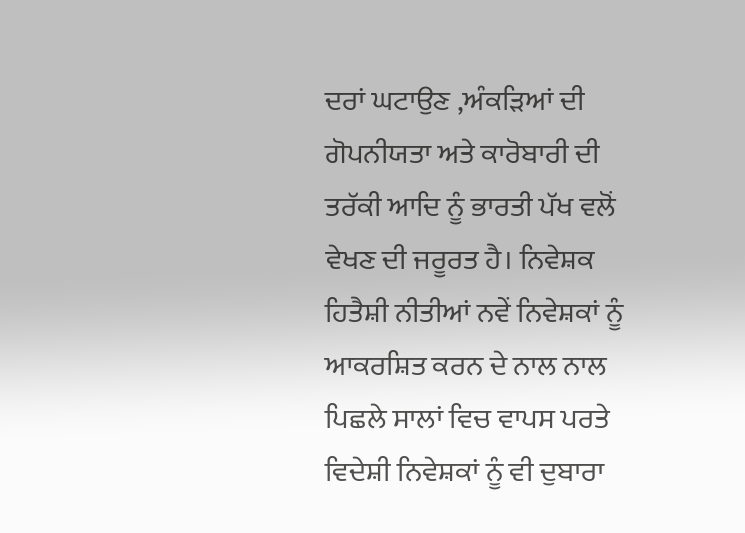ਦਰਾਂ ਘਟਾਉਣ ,ਅੰਕੜਿਆਂ ਦੀ ਗੋਪਨੀਯਤਾ ਅਤੇ ਕਾਰੋਬਾਰੀ ਦੀ ਤਰੱਕੀ ਆਦਿ ਨੂੰ ਭਾਰਤੀ ਪੱਖ ਵਲੋਂ ਵੇਖਣ ਦੀ ਜਰੂਰਤ ਹੈ। ਨਿਵੇਸ਼ਕ ਹਿਤੈਸ਼ੀ ਨੀਤੀਆਂ ਨਵੇਂ ਨਿਵੇਸ਼ਕਾਂ ਨੂੰ ਆਕਰਸ਼ਿਤ ਕਰਨ ਦੇ ਨਾਲ ਨਾਲ ਪਿਛਲੇ ਸਾਲਾਂ ਵਿਚ ਵਾਪਸ ਪਰਤੇ ਵਿਦੇਸ਼ੀ ਨਿਵੇਸ਼ਕਾਂ ਨੂੰ ਵੀ ਦੁਬਾਰਾ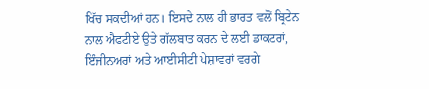ਖਿੱਚ ਸਕਦੀਆਂ ਹਨ। ਇਸਦੇ ਨਾਲ ਹੀ ਭਾਰਤ ਵਲੋਂ ਬ੍ਰਿਟੇਨ ਨਾਲ ਐਫਟੀਏ ਉਤੇ ਗੱਲਬਾਤ ਕਰਨ ਦੇ ਲਈ ਡਾਕਟਰਾਂ, ਇੰਜੀਨਅਰਾਂ ਅਤੇ ਆਈਸੀਟੀ ਪੇਸ਼ਾਵਰਾਂ ਵਰਗੇ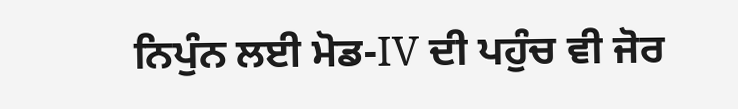ਨਿਪੁੰਨ ਲਈ ਮੋਡ-IV ਦੀ ਪਹੁੰਚ ਵੀ ਜੋਰ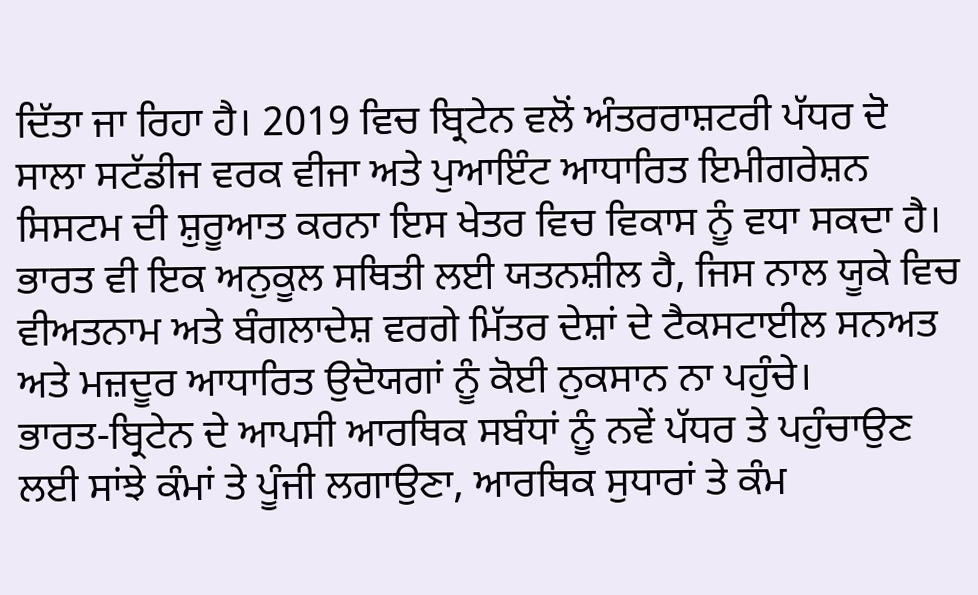ਦਿੱਤਾ ਜਾ ਰਿਹਾ ਹੈ। 2019 ਵਿਚ ਬ੍ਰਿਟੇਨ ਵਲੋਂ ਅੰਤਰਰਾਸ਼ਟਰੀ ਪੱਧਰ ਦੋ ਸਾਲਾ ਸਟੱਡੀਜ ਵਰਕ ਵੀਜਾ ਅਤੇ ਪੁਆਇੰਟ ਆਧਾਰਿਤ ਇਮੀਗਰੇਸ਼ਨ ਸਿਸਟਮ ਦੀ ਸ਼ੁਰੂਆਤ ਕਰਨਾ ਇਸ ਖੇਤਰ ਵਿਚ ਵਿਕਾਸ ਨੂੰ ਵਧਾ ਸਕਦਾ ਹੈ। ਭਾਰਤ ਵੀ ਇਕ ਅਨੁਕੂਲ ਸਥਿਤੀ ਲਈ ਯਤਨਸ਼ੀਲ ਹੈ, ਜਿਸ ਨਾਲ ਯੂਕੇ ਵਿਚ ਵੀਅਤਨਾਮ ਅਤੇ ਬੰਗਲਾਦੇਸ਼ ਵਰਗੇ ਮਿੱਤਰ ਦੇਸ਼ਾਂ ਦੇ ਟੈਕਸਟਾਈਲ ਸਨਅਤ ਅਤੇ ਮਜ਼ਦੂਰ ਆਧਾਰਿਤ ਉਦੋਯਗਾਂ ਨੂੰ ਕੋਈ ਨੁਕਸਾਨ ਨਾ ਪਹੁੰਚੇ।
ਭਾਰਤ-ਬ੍ਰਿਟੇਨ ਦੇ ਆਪਸੀ ਆਰਥਿਕ ਸਬੰਧਾਂ ਨੂੰ ਨਵੇਂ ਪੱਧਰ ਤੇ ਪਹੁੰਚਾਉਣ ਲਈ ਸਾਂਝੇ ਕੰਮਾਂ ਤੇ ਪੂੰਜੀ ਲਗਾਉਣਾ, ਆਰਥਿਕ ਸੁਧਾਰਾਂ ਤੇ ਕੰਮ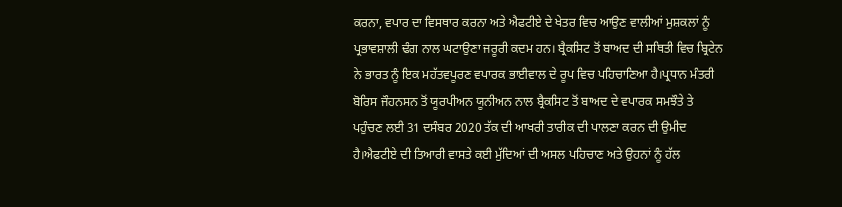ਕਰਨਾ, ਵਪਾਰ ਦਾ ਵਿਸਥਾਰ ਕਰਨਾ ਅਤੇ ਐਫਟੀਏ ਦੇ ਖੇਤਰ ਵਿਚ ਆਉਣ ਵਾਲੀਆਂ ਮੁਸ਼ਕਲਾਂ ਨੂੰ ਪ੍ਰਭਾਵਸ਼ਾਲੀ ਢੰਗ ਨਾਲ ਘਟਾਉਣਾ ਜਰੂਰੀ ਕਦਮ ਹਨ। ਬ੍ਰੈਕਸਿਟ ਤੋਂ ਬਾਅਦ ਦੀ ਸਥਿਤੀ ਵਿਚ ਬ੍ਰਿਟੇਨ ਨੇ ਭਾਰਤ ਨੂੰ ਇਕ ਮਹੱਤਵਪੂਰਣ ਵਪਾਰਕ ਭਾਈਵਾਲ ਦੇ ਰੂਪ ਵਿਚ ਪਹਿਚਾਣਿਆ ਹੈ।ਪ੍ਰਧਾਨ ਮੰਤਰੀ ਬੋਰਿਸ ਜੌਹਨਸਨ ਤੋਂ ਯੂਰਪੀਅਨ ਯੂਨੀਅਨ ਨਾਲ ਬ੍ਰੈਕਸਿਟ ਤੋਂ ਬਾਅਦ ਦੇ ਵਪਾਰਕ ਸਮਝੌਤੇ ਤੇ ਪਹੁੰਚਣ ਲਈ 31 ਦਸੰਬਰ 2020 ਤੱਕ ਦੀ ਆਖਰੀ ਤਾਰੀਕ ਦੀ ਪਾਲਣਾ ਕਰਨ ਦੀ ਉਮੀਦ ਹੈ।ਐਫਟੀਏ ਦੀ ਤਿਆਰੀ ਵਾਸਤੇ ਕਈ ਮੁੱਦਿਆਂ ਦੀ ਅਸਲ ਪਹਿਚਾਣ ਅਤੇ ਉਹਨਾਂ ਨੂੰ ਹੱਲ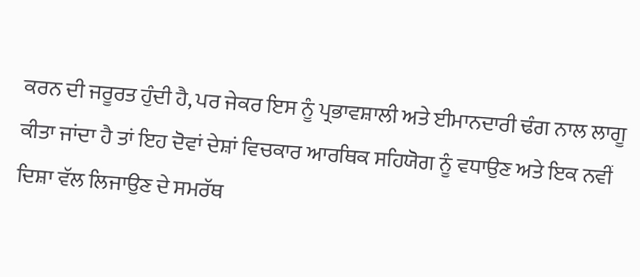ਕਰਨ ਦੀ ਜਰੂਰਤ ਹੁੰਦੀ ਹੈ, ਪਰ ਜੇਕਰ ਇਸ ਨੂੰ ਪ੍ਰਭਾਵਸ਼ਾਲੀ ਅਤੇ ਈਮਾਨਦਾਰੀ ਢੰਗ ਨਾਲ ਲਾਗੂ ਕੀਤਾ ਜਾਂਦਾ ਹੈ ਤਾਂ ਇਹ ਦੋਵਾਂ ਦੇਸ਼ਾਂ ਵਿਚਕਾਰ ਆਰਥਿਕ ਸਹਿਯੋਗ ਨੂੰ ਵਧਾਉਣ ਅਤੇ ਇਕ ਨਵੀਂ ਦਿਸ਼ਾ ਵੱਲ ਲਿਜਾਉਣ ਦੇ ਸਮਰੱਥ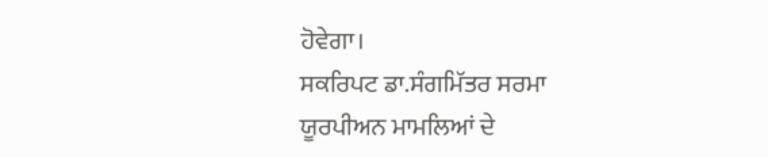ਹੋਵੇਗਾ।
ਸਕਰਿਪਟ ਡਾ.ਸੰਗਮਿੱਤਰ ਸਰਮਾ
ਯੂਰਪੀਅਨ ਮਾਮਲਿਆਂ ਦੇ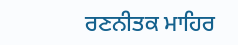ਰਣਨੀਤਕ ਮਾਹਿਰ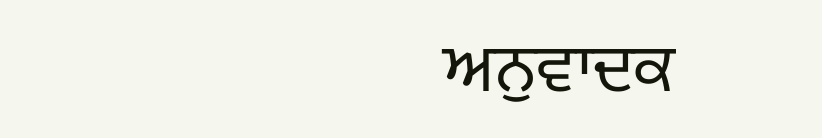ਅਨੁਵਾਦਕ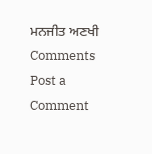ਮਨਜੀਤ ਅਣਖੀ
Comments
Post a Comment